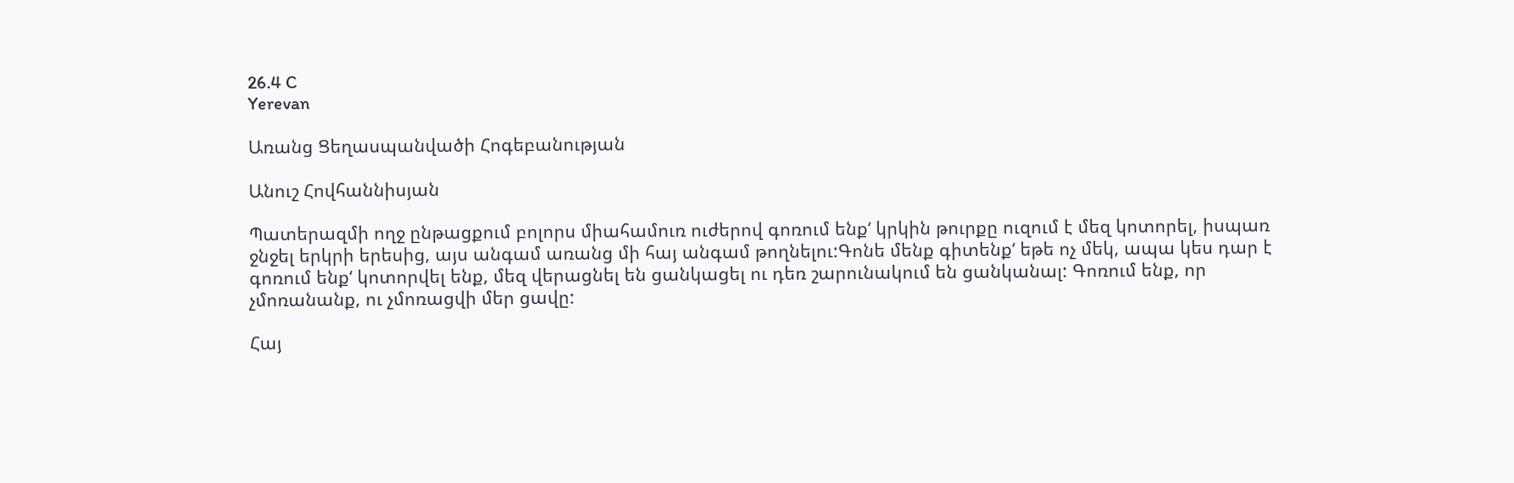26.4 C
Yerevan

Առանց Ցեղասպանվածի Հոգեբանության

Անուշ Հովհաննիսյան

Պատերազմի ողջ ընթացքում բոլորս միահամուռ ուժերով գոռում ենք‘ կրկին թուրքը ուզում է մեզ կոտորել, իսպառ ջնջել երկրի երեսից, այս անգամ առանց մի հայ անգամ թողնելու:Գոնե մենք գիտենք‘ եթե ոչ մեկ, ապա կես դար է գոռում ենք‘ կոտորվել ենք, մեզ վերացնել են ցանկացել ու դեռ շարունակում են ցանկանալ: Գոռում ենք, որ չմոռանանք, ու չմոռացվի մեր ցավը:

Հայ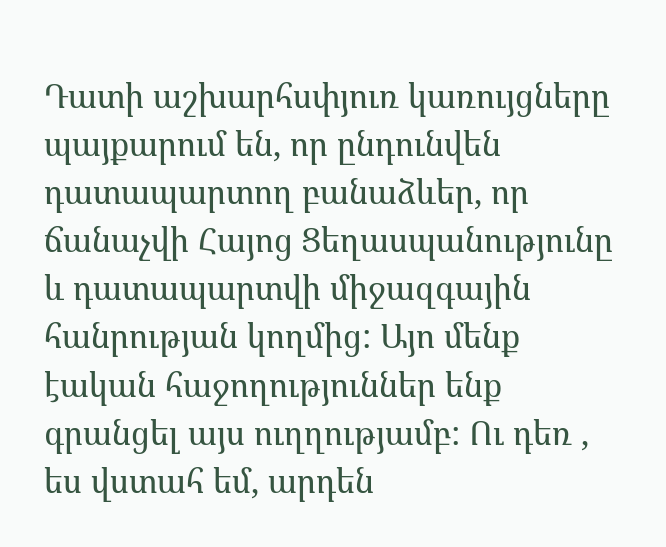Դատի աշխարհսփյուռ կառույցները պայքարում են, որ ընդունվեն դատապարտող բանաձևեր, որ ճանաչվի Հայոց Ցեղասպանությունը և դատապարտվի միջազգային հանրության կողմից: Այո մենք էական հաջողություններ ենք գրանցել այս ուղղությամբ: Ու դեռ , ես վստահ եմ, արդեն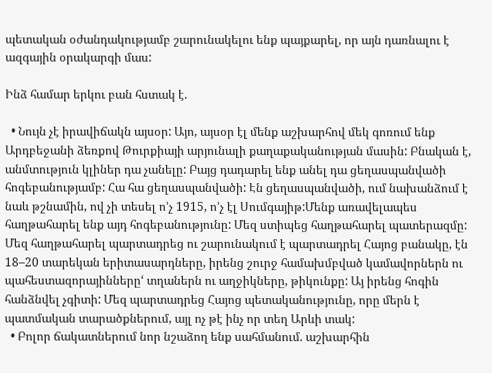պետական օժանդակությամբ շարունակելու ենք պայքարել, որ այն դառնալու է ազգային օրակարգի մաս:

Ինձ համար երկու բան հստակ է.

  • Նույն չէ իրավիճակն այսօր: Այո, այսօր էլ մենք աշխարհով մեկ գոռում ենք Արդբեջանի ձեռքով Թուրքիայի արյունալի քաղաքականության մասին: Բնական է, անմտություն կլիներ դա չանելը: Բայց դադարել ենք անել դա ցեղասպանվածի հոգեբանությամբ: Հա հա ցեղասպանվածի: Էն ցեղասպանվածի, ում նախանձում է նաև թշնամին, ով չի տեսել ո’չ 1915, ո’չ էլ Սումգայիթ:Մենք առավելապես հաղթահարել ենք այդ հոգեբանությունը: Մեզ ստիպեց հաղթահարել պատերազմը: Մեզ հաղթահարել պարտադրեց ու շարունակում է պարտադրել Հայոց բանակը, էն 18–20 տարեկան երիտասարդները, իրենց շուրջ համախմբված կամավորներն ու պահեստազորայինները‘ տղաներն ու աղջիկները, թիկունքը: Այ իրենց հոգին հանձնվել չգիտի: Մեզ պարտադրեց Հայոց պետականությունը, որը մերն է պատմական տարածքներում, այլ ոչ թէ ինչ որ տեղ Արևի տակ:
  • Բոլոր ճակատներում նոր նշաձող ենք սահմանում. աշխարհին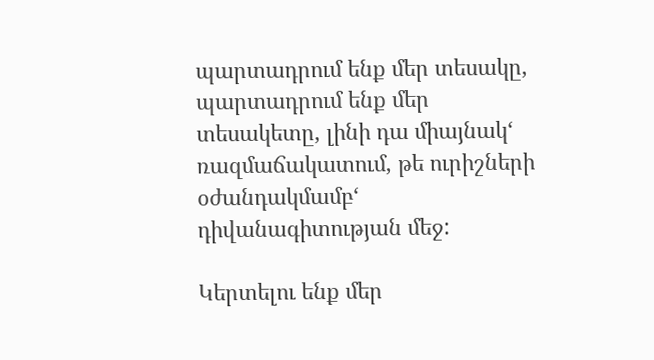պարտադրում ենք մեր տեսակը, պարտադրում ենք մեր տեսակետը, լինի դա միայնակ‘ ռազմաճակատում, թե ուրիշների օժանդակմամբ‘ դիվանագիտության մեջ:

Կերտելու ենք մեր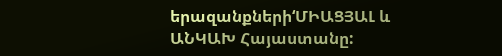երազանքների‘ՄԻԱՑՅԱԼ և ԱՆԿԱԽ Հայաստանը: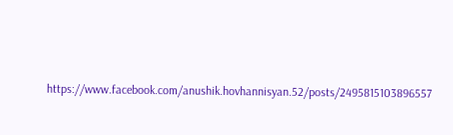https://www.facebook.com/anushik.hovhannisyan.52/posts/2495815103896557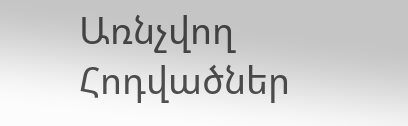Առնչվող Հոդվածներ